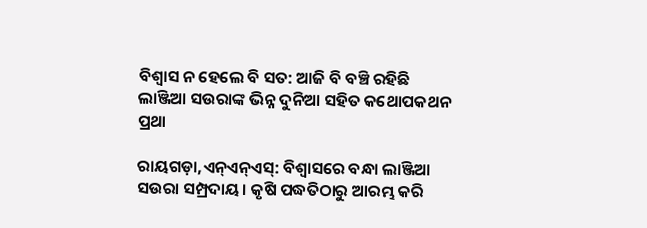ବିଶ୍ୱାସ ନ ହେଲେ ବି ସତ: ଆଜି ବି ବଞ୍ଚି ରହିଛି ଲାଞ୍ଜିଆ ସଉରାଙ୍କ ଭିନ୍ନ ଦୁନିଆ ସହିତ କଥୋପକଥନ ପ୍ରଥା

ରାୟଗଡ଼ା,ଏନ୍ଏନ୍ଏସ୍: ବିଶ୍ୱାସରେ ବନ୍ଧା ଲାଞ୍ଜିଆ ସଉରା ସମ୍ପ୍ରଦାୟ। କୃଷି ପଦ୍ଧତିଠାରୁ ଆରମ୍ଭ କରି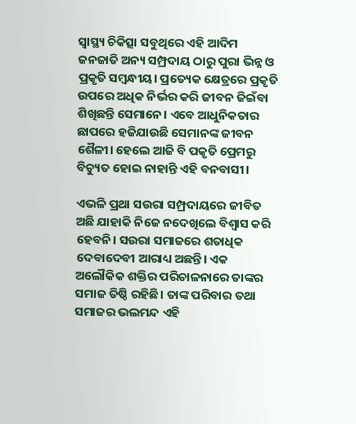ସ୍ୱାସ୍ଥ୍ୟ ଚିକିତ୍ସା ସବୁଥିରେ ଏହି ଆଦିମ ଜନଜାତି ଅନ୍ୟ ସମ୍ପ୍ରଦାୟ ଠାରୁ ପୁରା ଭିନ୍ନ ଓ ପ୍ରକୃତି ସମ୍ବନ୍ଧୀୟ। ପ୍ରତ୍ୟେକ କ୍ଷେତ୍ରରେ ପ୍ରକୃତି ଉପରେ ଅଧିକ ନିର୍ଭର କରି ଜୀବନ ଜିଇଁବା ଶିଖିଛନ୍ତି ସେମାନେ। ଏବେ ଆଧୁନିକତାର ଛାପରେ ହଜିଯାଉଛି ସେମାନଙ୍କ ଜୀବନ ଶୈଳୀ। ହେଲେ ଆଜି ବି ପକୃତି ପ୍ରେମରୁ ବିଚ୍ୟୁତ ହୋଇ ନାହାନ୍ତି ଏହି ବନବାସୀ।

ଏଭଳି ପ୍ରଥା ସଉରା ସମ୍ପ୍ରଦାୟରେ ଜୀବିତ ଅଛି ଯାହାକି ନିଜେ ନଦେଖିଲେ ବିଶ୍ୱାସ କରି ହେବନି। ସଉରା ସମାଜରେ ଶତାଧିକ ଦେବାଦେବୀ ଆରାଧ୍ୟ ଅଛନ୍ତି। ଏକ ଅଲୌକିକ ଶକ୍ତିର ପରିଚାଳନାରେ ତାଙ୍କର ସମାଜ ତିଷ୍ଠି ରହିଛି। ତାଙ୍କ ପରିବାର ତଥା ସମାଜର ଭଲମନ୍ଦ ଏହି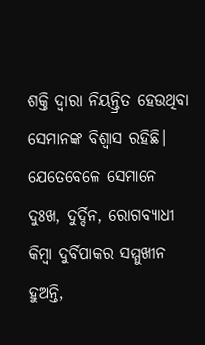ଶକ୍ତି ଦ୍ୱାରା ନିୟନ୍ତ୍ରିତ ହେଉଥିବା ସେମାନଙ୍କ ବିଶ୍ୱାସ ରହିଛି। ଯେତେବେଳେ ସେମାନେ ଦୁଃଖ, ଦୁର୍ଦ୍ଦିନ, ରୋଗବ୍ୟାଧୀ କିମ୍ବା ଦୁର୍ବିପାକର ସମ୍ମୁଖୀନ ହୁଅନ୍ତି,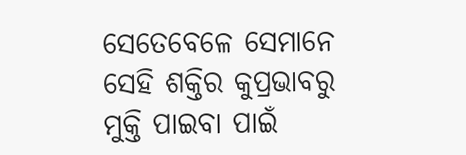ସେତେବେଳେ ସେମାନେ ସେହି ଶକ୍ତିର କୁପ୍ରଭାବରୁ ମୁକ୍ତି ପାଇବା ପାଇଁ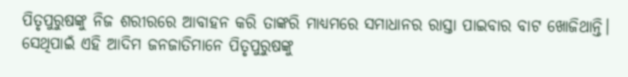ପିତୃପୁରୁଷଙ୍କୁ ନିଜ ଶରୀରରେ ଆବାହନ କରି ତାଙ୍କରି ମାଧ୍ୟମରେ ସମାଧାନର ରାସ୍ତା ପାଇବାର ବାଟ ଖୋଜିଥାନ୍ତି। ସେଥିପାଇଁ ଏହି ଆଦିମ ଜନଜାତିମାନେ ପିତୃପୁରୁଷଙ୍କୁ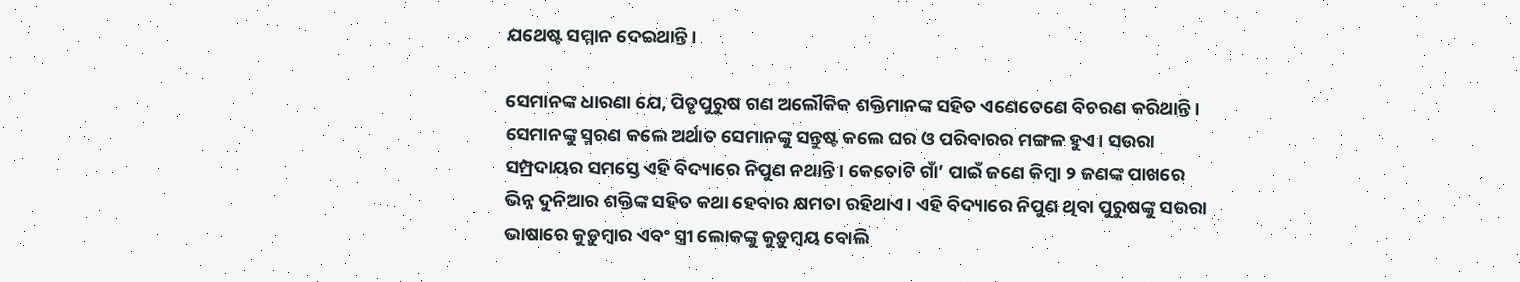ଯଥେଷ୍ଟ ସମ୍ମାନ ଦେଇଥାନ୍ତି।

ସେମାନଙ୍କ ଧାରଣା ଯେ, ପିତୃପୁରୁଷ ଗଣ ଅଲୌକିକ ଶକ୍ତିମାନଙ୍କ ସହିତ ଏଣେତେଣେ ବିଚରଣ କରିଥାନ୍ତି। ସେମାନଙ୍କୁ ସ୍ମରଣ କଲେ ଅର୍ଥାତ ସେମାନଙ୍କୁ ସନ୍ତୁଷ୍ଟ କଲେ ଘର ଓ ପରିବାରର ମଙ୍ଗଳ ହୁଏ। ସଉରା ସମ୍ପ୍ରଦାୟର ସମସ୍ତେ ଏହି ବିଦ୍ୟାରେ ନିପୁଣ ନଥାନ୍ତି। କେତୋଟି ଗାଁ’ ପାଇଁ ଜଣେ କିମ୍ବା ୨ ଜଣଙ୍କ ପାଖରେ ଭିନ୍ନ ଦୁନିଆର ଶକ୍ତିଙ୍କ ସହିତ କଥା ହେବାର କ୍ଷମତା ରହିଥାଏ। ଏହି ବିଦ୍ୟାରେ ନିପୁଣ ଥିବା ପୁରୁଷଙ୍କୁ ସଉରା ଭାଷାରେ କୁଡ଼ୁମ୍ବାର ଏବଂ ସ୍ତ୍ରୀ ଲୋକଙ୍କୁ କୁଡ଼ୁମ୍ବୟ ବୋଲି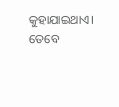କୁହାଯାଇଥାଏ। ତେବେ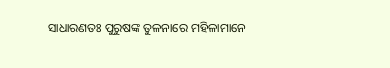ସାଧାରଣତଃ ପୁରୁଷଙ୍କ ତୁଳନାରେ ମହିଳାମାନେ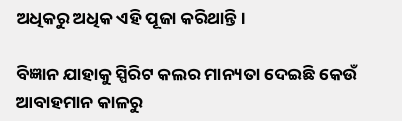ଅଧିକରୁ ଅଧିକ ଏହି ପୂଜା କରିଥାନ୍ତି।

ବିଜ୍ଞାନ ଯାହାକୁ ସ୍ପିରିଟ କଲର ମାନ୍ୟତା ଦେଇଛି କେଉଁ ଆବାହମାନ କାଳରୁ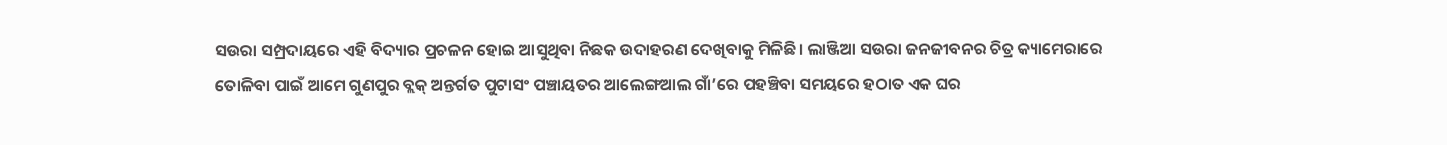ସଉରା ସମ୍ପ୍ରଦାୟରେ ଏହି ବିଦ୍ୟାର ପ୍ରଚଳନ ହୋଇ ଆସୁଥିବା ନିଛକ ଉଦାହରଣ ଦେଖିବାକୁ ମିଳିଛି। ଲାଞ୍ଜିଆ ସଉରା ଜନଜୀବନର ଚିତ୍ର କ୍ୟାମେରାରେ ତୋଳିବା ପାଇଁ ଆମେ ଗୁଣପୁର ବ୍ଲକ୍ ଅନ୍ତର୍ଗତ ପୁଟାସଂ ପଞ୍ଚାୟତର ଆଲେଙ୍ଗଆଲ ଗାଁ’ରେ ପହଞ୍ଚିବା ସମୟରେ ହଠାତ ଏକ ଘର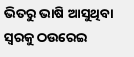ଭିତରୁ ଭାଷି ଆସୁଥିବା ସ୍ୱରକୁ ଠଉରେଇ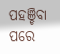ପହଞ୍ଚିବା ପରେ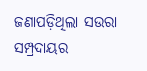ଜଣାପଡ଼ିଥିଲା ସଉରା ସମ୍ପ୍ରଦାୟର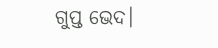ଗୁପ୍ତ ଭେଦ।